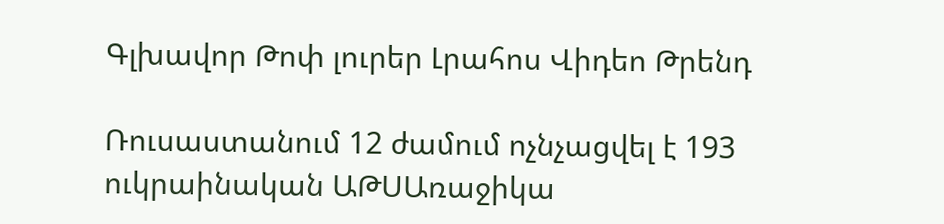Գլխավոր Թոփ լուրեր Լրահոս Վիդեո Թրենդ

Ռուսաստանում 12 ժամում ոչնչացվել է 193 ուկրաինական ԱԹՍԱռաջիկա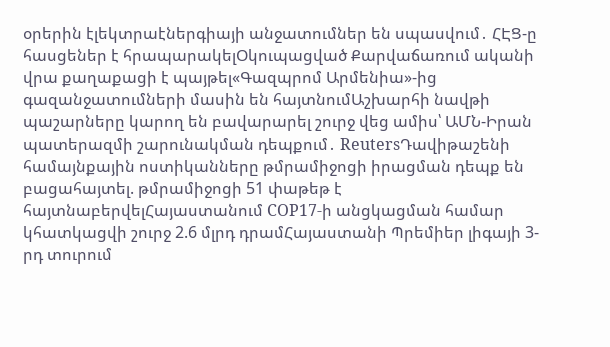օրերին էլեկտրաէներգիայի անջատումներ են սպասվում․ ՀԷՑ-ը հասցեներ է հրապարակելՕկուպացված Քարվաճառում ականի վրա քաղաքացի է պայթել«Գազպրոմ Արմենիա»-ից գազանջատումների մասին են հայտնումԱշխարհի նավթի պաշարները կարող են բավարարել շուրջ վեց ամիս՝ ԱՄՆ-Իրան պատերազմի շարունակման դեպքում․ ReutersԴավիթաշենի համայնքային ոստիկանները թմրամիջոցի իրացման դեպք են բացահայտել. թմրամիջոցի 51 փաթեթ է հայտնաբերվելՀայաստանում COP17-ի անցկացման համար կհատկացվի շուրջ 2.6 մլրդ դրամՀայաստանի Պրեմիեր լիգայի 3-րդ տուրում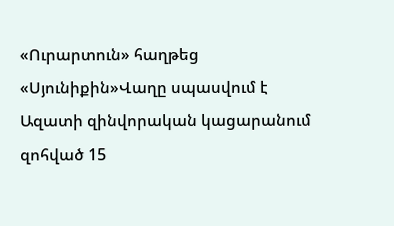«Ուրարտուն» հաղթեց «Սյունիքին»Վաղը սպասվում է Ազատի զինվորական կացարանում զոհված 15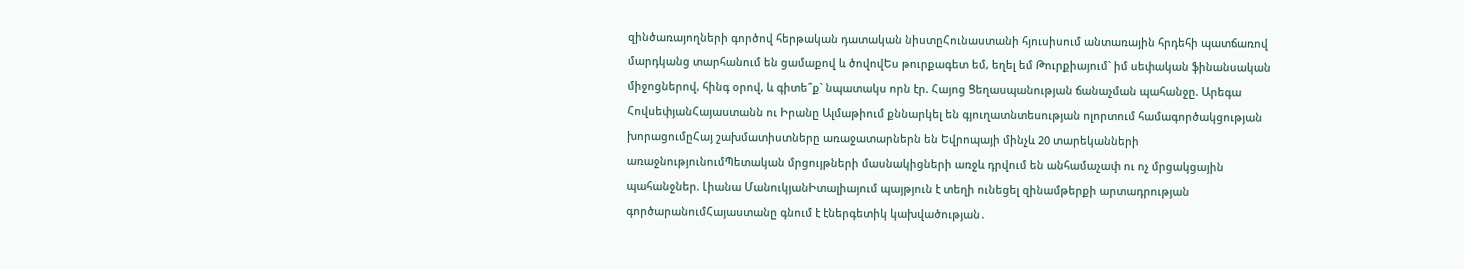զինծառայողների գործով հերթական դատական նիստըՀունաստանի հյուսիսում անտառային հրդեհի պատճառով մարդկանց տարհանում են ցամաքով և ծովովԵս թուրքագետ եմ, եղել եմ Թուրքիայում` իմ սեփական ֆինանսական միջոցներով, հինգ օրով, և գիտե՞ք` նպատակս որն էր. Հայոց Ցեղասպանության ճանաչման պահանջը. Արեգա ՀովսեփյանՀայաստանն ու Իրանը Ալմաթիում քննարկել են գյուղատնտեսության ոլորտում համագործակցության խորացումըՀայ շախմատիստները առաջատարներն են Եվրոպայի մինչև 20 տարեկանների առաջնությունումՊետական մրցույթների մասնակիցների առջև դրվում են անհամաչափ ու ոչ մրցակցային պահանջներ. Լիանա ՄանուկյանԻտալիայում պայթյուն է տեղի ունեցել զինամթերքի արտադրության գործարանումՀայաստանը գնում է էներգետիկ կախվածության․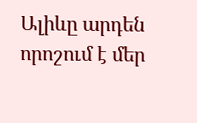Ալիևը արդեն որոշում է մեր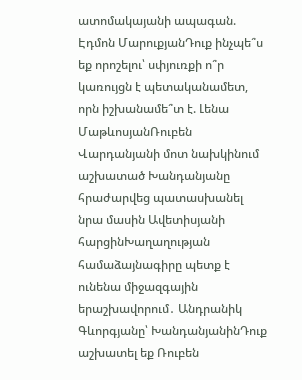ատոմակայանի ապագան. Էդմոն ՄարուքյանԴուք ինչպե՞ս եք որոշելու՝ սփյուռքի ո՞ր կառույցն է պետականամետ, որն իշխանամե՞տ է. Լենա ՄաթևոսյանՌուբեն Վարդանյանի մոտ նախկինում աշխատած Խանդանյանը հրաժարվեց պատասխանել նրա մասին Ավետիսյանի հարցինԽաղաղության համաձայնագիրը պետք է ունենա միջազգային երաշխավորում․ Անդրանիկ Գևորգյանը՝ ԽանդանյանինԴուք աշխատել եք Ռուբեն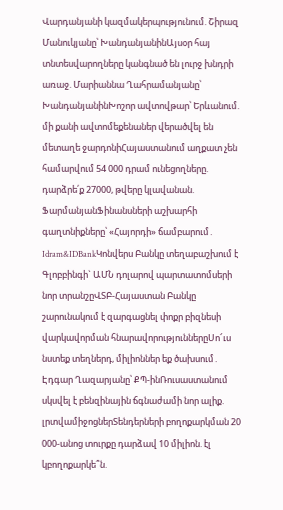Վարդանյանի կազմակերպությունում. Շիրազ Մանուկյանը՝ ԽանդանյանինԱյսօր հայ տնտեսվարողները կանգնած են լուրջ խնդրի առաջ. Մարիաննա Ղահրամանյանը՝ ԽանդանյանինԽոշոր ավտովթար՝ Երևանում. մի քանի ավտոմեքենաներ վերածվել են մետաղե ջարդոնիՀայաստանում աղքատ չեն համարվում 54 000 դրամ ունեցողները. դարձրե՛ք 27000, թվերը կլավանան. ՖարմանյանՖինանսների աշխարհի գաղտնիքները՝ «Հայորդի» ճամբարում․ Idram&IDBankԿոնվերս Բանկը տեղաբաշխում է Գլոբբինգի` ԱՄՆ դոլարով պարտատոմսերի նոր տրանշըՎՏԲ-Հայաստան Բանկը շարունակում է զարգացնել փոքր բիզնեսի վարկավորման հնարավորություններըՍո՜ւս նստեք տեղներդ, միլիոններ եք ծախսում․ Էդգար Ղազարյանը՝ ՔՊ-ինՌուսաստանում սկսվել է բենզինային ճգնաժամի նոր ալիք. լրտվամիջոցներՏենդերների բողոքարկման 20 000-անոց տուրքը դարձավ 10 միլիոն. էլ կբողոքարկե՞ն.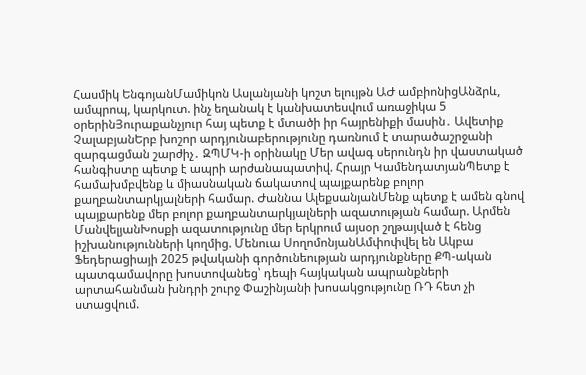Հասմիկ ԵնգոյանՄամիկոն Ասլանյանի կոշտ ելույթն ԱԺ ամբիոնիցԱնձրև, ամպրոպ, կարկուտ. ինչ եղանակ է կանխատեսվում առաջիկա 5 օրերինՅուրաքանչյուր հայ պետք է մտածի իր հայրենիքի մասին․ Ավետիք ՉալաբյանԵրբ խոշոր արդյունաբերությունը դառնում է տարածաշրջանի զարգացման շարժիչ․ ԶՊՄԿ-ի օրինակը Մեր ավագ սերունդն իր վաստակած հանգիստը պետք է ապրի արժանապատիվ. Հրայր ԿամենդատյանՊետք է համախմբվենք և միասնական ճակատով պայքարենք բոլոր քաղբանտարկյալների համար. Ժաննա ԱլեքսանյանՄենք պետք է ամեն գնով պայքարենք մեր բոլոր քաղբանտարկյալների ազատության համար. Արմեն ՄանվելյանԽոսքի ազատությունը մեր երկրում այսօր շղթայված է հենց իշխանությունների կողմից. Մենուա ՍողոմոնյանԱմփոփվել են Ակբա Ֆեդերացիայի 2025 թվականի գործունեության արդյունքները ՔՊ-ական պատգամավորը խոստովանեց՝ դեպի հայկական ապրանքների արտահանման խնդրի շուրջ Փաշինյանի խոսակցությունը ՌԴ հետ չի ստացվում.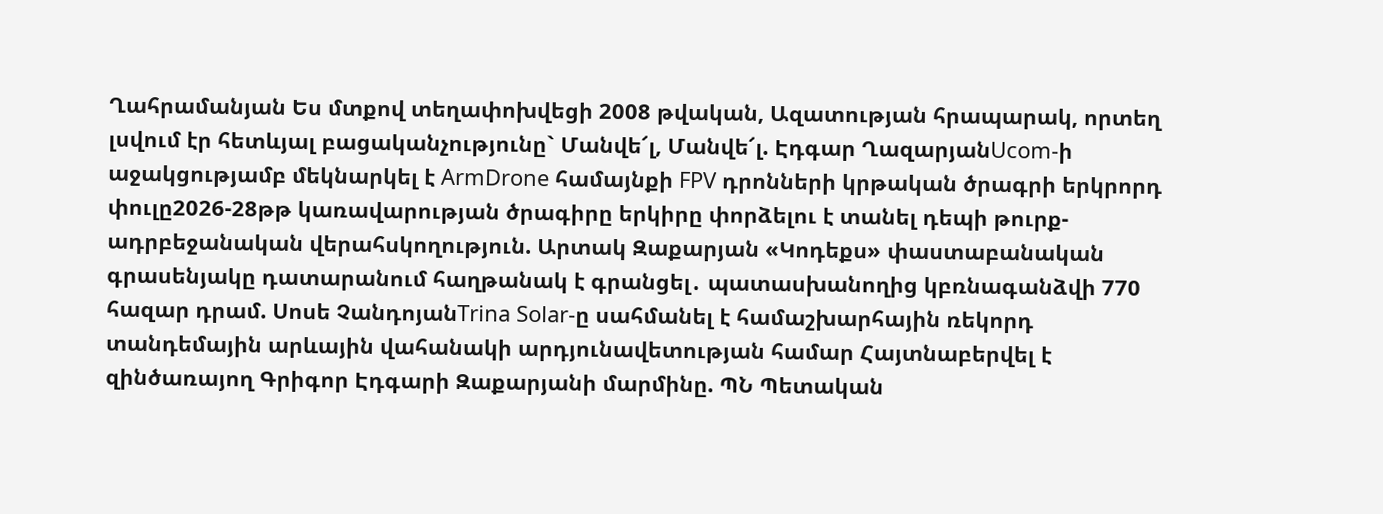Ղահրամանյան Ես մտքով տեղափոխվեցի 2008 թվական, Ազատության հրապարակ, որտեղ լսվում էր հետևյալ բացականչությունը` Մանվե՜լ, Մանվե՜լ. Էդգար ՂազարյանUcom-ի աջակցությամբ մեկնարկել է ArmDrone համայնքի FPV դրոնների կրթական ծրագրի երկրորդ փուլը2026-28թթ կառավարության ծրագիրը երկիրը փորձելու է տանել դեպի թուրք-ադրբեջանական վերահսկողություն. Արտակ Զաքարյան «Կոդեքս» փաստաբանական գրասենյակը դատարանում հաղթանակ է գրանցել․ պատասխանողից կբռնագանձվի 770 հազար դրամ. Սոսե ՉանդոյանTrina Solar-ը սահմանել է համաշխարհային ռեկորդ տանդեմային արևային վահանակի արդյունավետության համար Հայտնաբերվել է զինծառայող Գրիգոր Էդգարի Զաքարյանի մարմինը. ՊՆ Պետական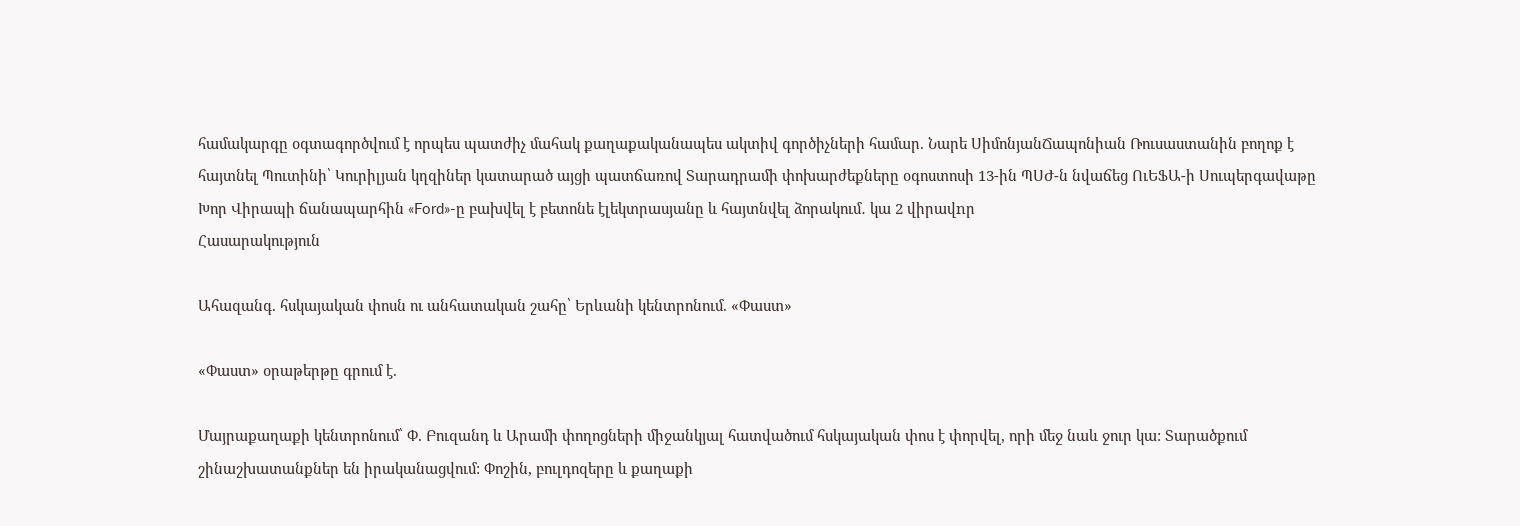համակարգը օգտագործվում է որպես պատժիչ մահակ քաղաքականապես ակտիվ գործիչների համար. Նարե ՍիմոնյանՃապոնիան Ռուսաստանին բողոք է հայտնել Պուտինի՝ Կուրիլյան կղզիներ կատարած այցի պատճառով Տարադրամի փոխարժեքները օգոստոսի 13-ին ՊՍԺ-ն նվաճեց ՈւԵՖԱ-ի Սուպերգավաթը Խոր Վիրապի ճանապարհին «Ford»-ը բախվել է բետոնե էլեկտրասյանը և հայտնվել ձորակում․ կա 2 վիրավnր
Հասարակություն

Ահազանգ. հսկայական փոսն ու անհատական շահը՝ Երևանի կենտրոնում. «Փաստ»

«Փաստ» օրաթերթը գրում է.

Մայրաքաղաքի կենտրոնում՝ Փ. Բուզանդ և Արամի փողոցների միջանկյալ հատվածում հսկայական փոս է փորվել, որի մեջ նաև ջուր կա: Տարածքում շինաշխատանքներ են իրականացվում: Փոշին, բուլդոզերը և քաղաքի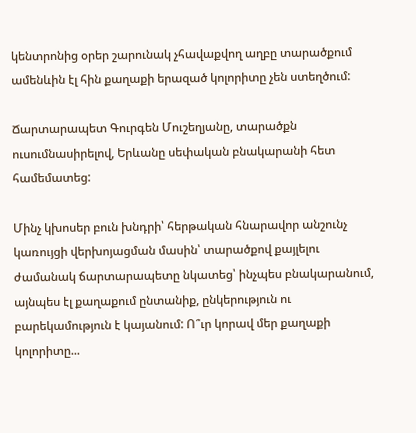կենտրոնից օրեր շարունակ չհավաքվող աղբը տարածքում ամենևին էլ հին քաղաքի երազած կոլորիտը չեն ստեղծում:

Ճարտարապետ Գուրգեն Մուշեղյանը, տարածքն ուսումնասիրելով, Երևանը սեփական բնակարանի հետ համեմատեց:

Մինչ կխոսեր բուն խնդրի՝ հերթական հնարավոր անշունչ կառույցի վերխոյացման մասին՝ տարածքով քայլելու ժամանակ ճարտարապետը նկատեց՝ ինչպես բնակարանում, այնպես էլ քաղաքում ընտանիք, ընկերություն ու բարեկամություն է կայանում: Ո՞ւր կորավ մեր քաղաքի կոլորիտը...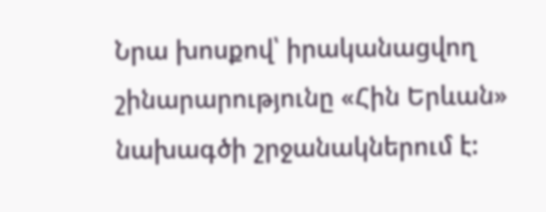Նրա խոսքով՝ իրականացվող շինարարությունը «Հին Երևան» նախագծի շրջանակներում է: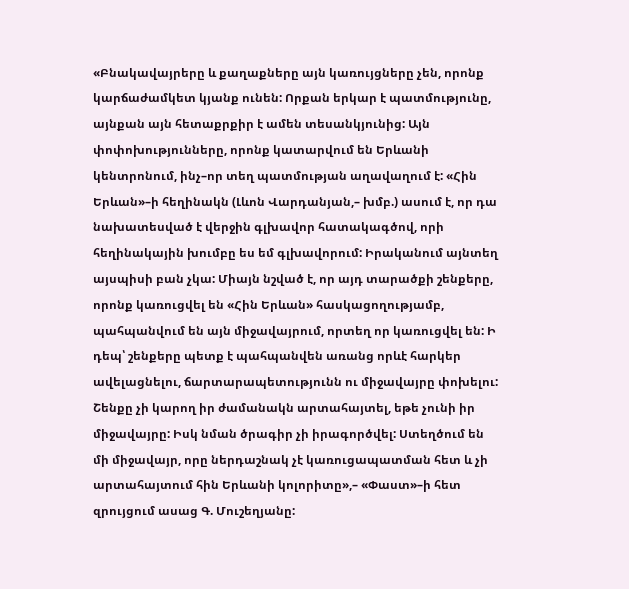«Բնակավայրերը և քաղաքները այն կառույցները չեն, որոնք կարճաժամկետ կյանք ունեն: Որքան երկար է պատմությունը, այնքան այն հետաքրքիր է ամեն տեսանկյունից: Այն փոփոխությունները, որոնք կատարվում են Երևանի կենտրոնում, ինչ–որ տեղ պատմության աղավաղում է: «Հին Երևան»–ի հեղինակն (Լևոն Վարդանյան,– խմբ.) ասում է, որ դա նախատեսված է վերջին գլխավոր հատակագծով, որի հեղինակային խումբը ես եմ գլխավորում: Իրականում այնտեղ այսպիսի բան չկա: Միայն նշված է, որ այդ տարածքի շենքերը, որոնք կառուցվել են «Հին Երևան» հասկացողությամբ, պահպանվում են այն միջավայրում, որտեղ որ կառուցվել են: Ի դեպ՝ շենքերը պետք է պահպանվեն առանց որևէ հարկեր ավելացնելու, ճարտարապետությունն ու միջավայրը փոխելու: Շենքը չի կարող իր ժամանակն արտահայտել, եթե չունի իր միջավայրը: Իսկ նման ծրագիր չի իրագործվել: Ստեղծում են մի միջավայր, որը ներդաշնակ չէ կառուցապատման հետ և չի արտահայտում հին Երևանի կոլորիտը»,– «Փաստ»–ի հետ զրույցում ասաց Գ. Մուշեղյանը: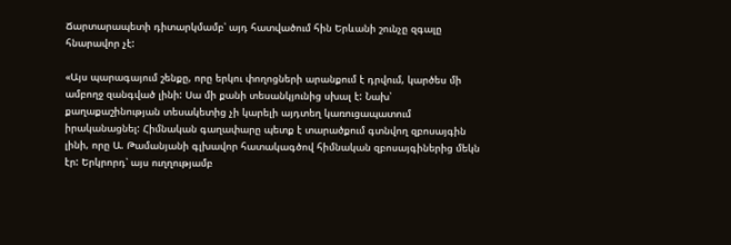Ճարտարապետի դիտարկմամբ՝ այդ հատվածում հին Երևանի շունչը զգալը հնարավոր չէ:

«Այս պարագայում շենքը, որը երկու փողոցների արանքում է դրվում, կարծես մի ամբողջ զանգված լինի: Սա մի քանի տեսանկյունից սխալ է: Նախ՝ քաղաքաշինության տեսակետից չի կարելի այդտեղ կառուցապատում իրականացնել: Հիմնական գաղափարը պետք է տարածքում գտնվող զբոսայգին լինի, որը Ա. Թամանյանի գլխավոր հատակագծով հիմնական զբոսայգիներից մեկն էր: Երկրորդ՝ այս ուղղությամբ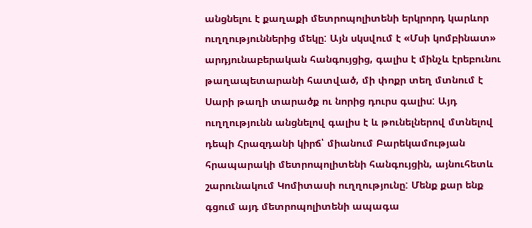անցնելու է քաղաքի մետրոպոլիտենի երկրորդ կարևոր ուղղություններից մեկը: Այն սկսվում է «Մսի կոմբինատ» արդյունաբերական հանգույցից, գալիս է մինչև էրեբունու թաղապետարանի հատված, մի փոքր տեղ մտնում է Սարի թաղի տարածք ու նորից դուրս գալիս: Այդ ուղղությունն անցնելով գալիս է և թունելներով մտնելով դեպի Հրազդանի կիրճ՝ միանում Բարեկամության հրապարակի մետրոպոլիտենի հանգույցին, այնուհետև շարունակում Կոմիտասի ուղղությունը: Մենք քար ենք գցում այդ մետրոպոլիտենի ապագա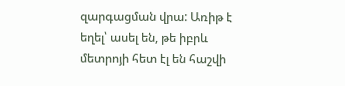զարգացման վրա: Առիթ է եղել՝ ասել են, թե իբրև մետրոյի հետ էլ են հաշվի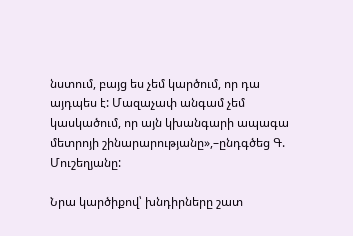նստում, բայց ես չեմ կարծում, որ դա այդպես է: Մազաչափ անգամ չեմ կասկածում, որ այն կխանգարի ապագա մետրոյի շինարարությանը»,–ընդգծեց Գ. Մուշեղյանը:

Նրա կարծիքով՝ խնդիրները շատ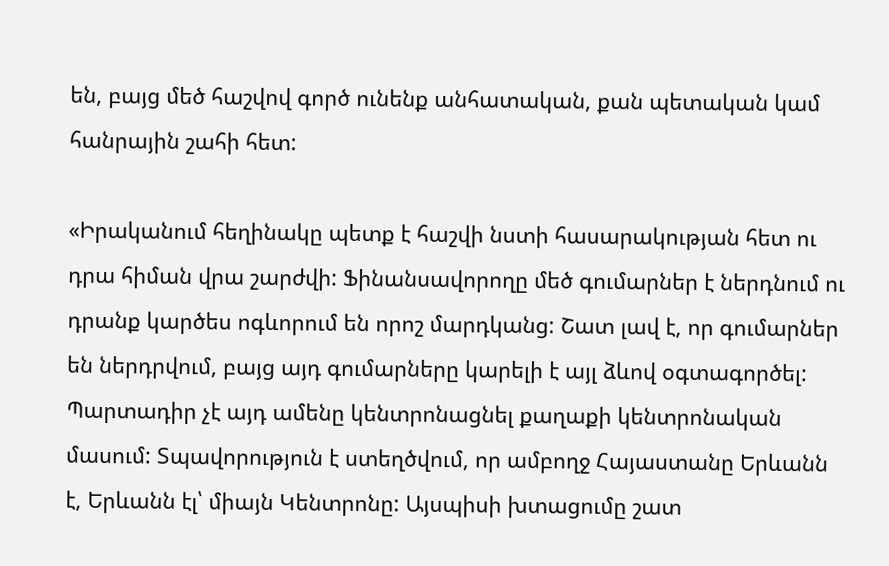են, բայց մեծ հաշվով գործ ունենք անհատական, քան պետական կամ հանրային շահի հետ:

«Իրականում հեղինակը պետք է հաշվի նստի հասարակության հետ ու դրա հիման վրա շարժվի: Ֆինանսավորողը մեծ գումարներ է ներդնում ու դրանք կարծես ոգևորում են որոշ մարդկանց: Շատ լավ է, որ գումարներ են ներդրվում, բայց այդ գումարները կարելի է այլ ձևով օգտագործել: Պարտադիր չէ այդ ամենը կենտրոնացնել քաղաքի կենտրոնական մասում: Տպավորություն է ստեղծվում, որ ամբողջ Հայաստանը Երևանն է, Երևանն էլ՝ միայն Կենտրոնը: Այսպիսի խտացումը շատ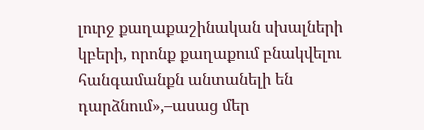լուրջ քաղաքաշինական սխալների կբերի, որոնք քաղաքում բնակվելու հանգամանքն անտանելի են դարձնում»,–ասաց մեր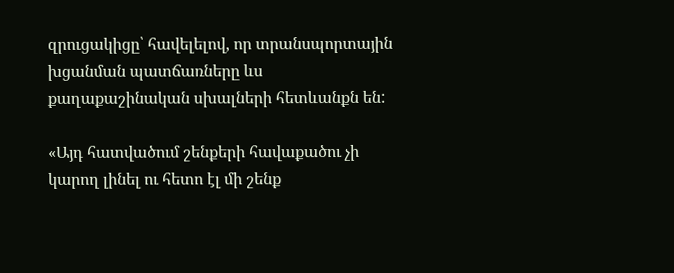զրուցակիցը՝ հավելելով, որ տրանսպորտային խցանման պատճառները ևս քաղաքաշինական սխալների հետևանքն են:

«Այդ հատվածում շենքերի հավաքածու չի կարող լինել ու հետո էլ մի շենք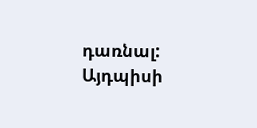դառնալ: Այդպիսի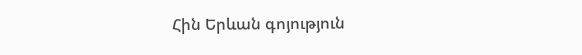Հին Երևան գոյություն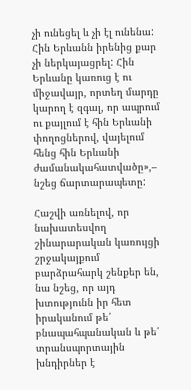չի ունեցել և չի էլ ունենա: Հին Երևանն իրենից քար չի ներկայացրել: Հին Երևանը կառուց է ու միջավայր, որտեղ մարդը կարող է զգալ, որ ապրում ու քայլում է հին Երևանի փողոցներով, վայելում հենց հին Երևանի ժամանակահատվածը»,– նշեց ճարտարապետը:

Հաշվի առնելով, որ նախատեսվող շինարարական կառույցի շրջակայքում բարձրահարկ շենքեր են, նա նշեց, որ այդ խտությունն իր հետ իրականում թե՛ բնապահպանական և թե՛ տրանսպորտային խնդիրներ է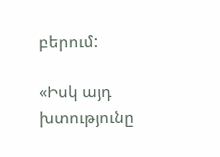բերում:

«Իսկ այդ խտությունը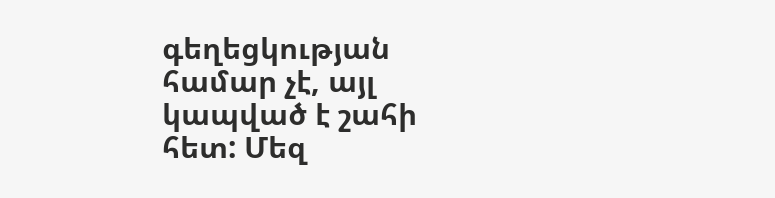գեղեցկության համար չէ, այլ կապված է շահի հետ: Մեզ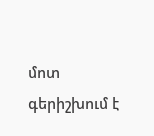մոտ գերիշխում է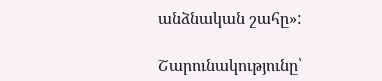անձնական շահը»:

Շարունակությունը՝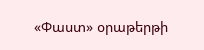«Փաստ» օրաթերթի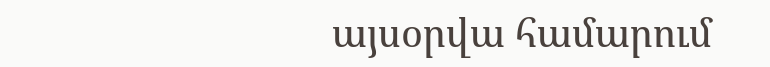այսօրվա համարում